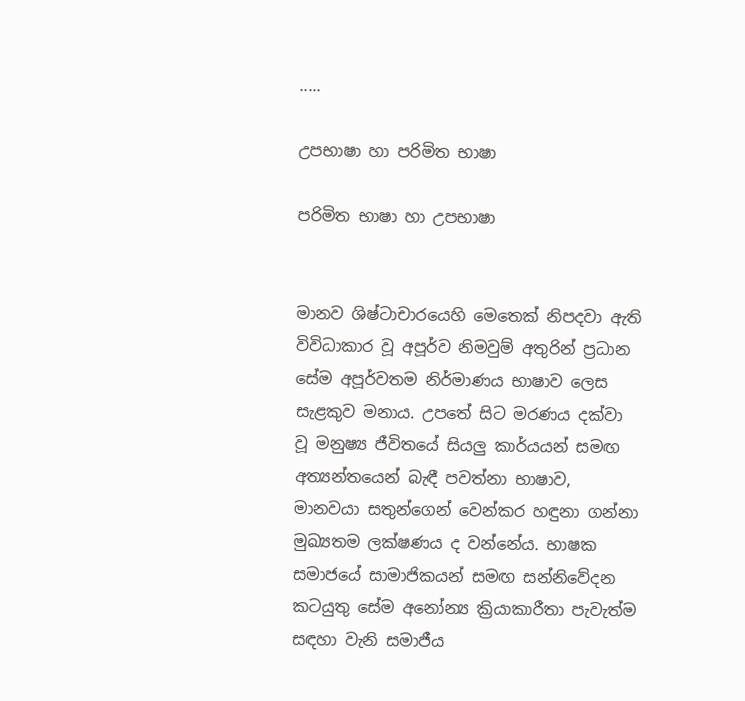.....

උපභාෂා හා පරිමිත භාෂා

පරිමිත භාෂා හා උපභාෂා


මානව ශිෂ්ටාචාරයෙහි මෙතෙක් නිපදවා ඇති විවිධාකාර වූ අපූර්ව නිමවුම් අතුරින් ප්‍රධාන සේම අපූර්වතම නිර්මාණය භාෂාව ලෙස සැළකුව මනාය. උපතේ සිට මරණය දක්වා වූ මනුෂ්‍ය ජීවිතයේ සියලු කාර්යයන් සමඟ අත්‍යන්තයෙන් බැඳී පවත්නා භාෂාව, මානවයා සතුන්ගෙන් වෙන්කර හඳුනා ගන්නා මුඛ්‍යතම ලක්ෂණය ද වන්නේය. භාෂක සමාජයේ සාමාජිකයන් සමඟ සන්නිවේදන කටයුතු සේම අනෝන්‍ය ක්‍රියාකාරීතා පැවැත්ම සඳහා වැනි සමාජීය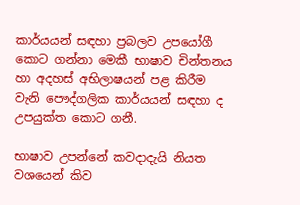කාර්යයන් සඳහා ප්‍රබලව උපයෝගී කොට ගන්නා මෙකී භාෂාව චින්තනය හා අදහස් අභිලාෂයන් පළ කිරීම වැනි පෞද්ගලික කාර්යයන් සඳහා ද උපයුක්ත කොට ගනී.

භාෂාව උපන්නේ කවදාදැයි නියත වශයෙන් කිව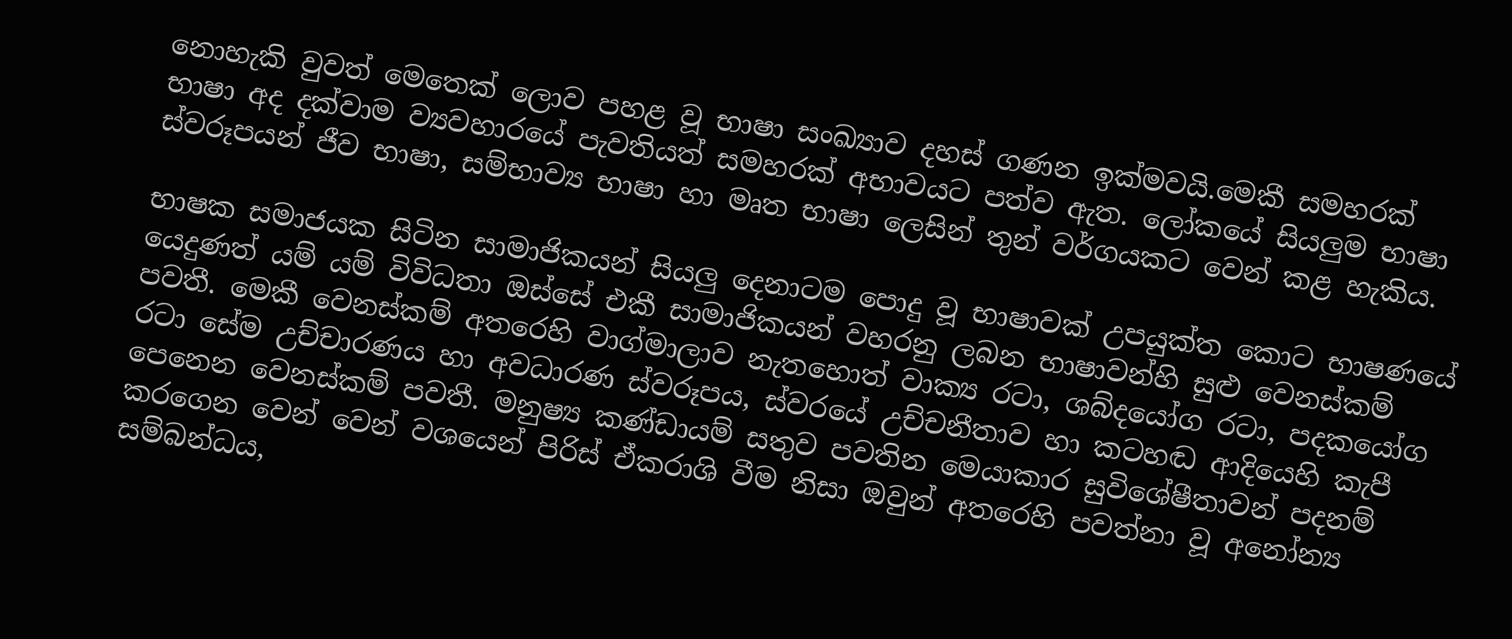නොහැකි වුවත් මෙතෙක් ලොව පහළ වූ භාෂා සංඛ්‍යාව දහස් ගණන ඉක්මවයි.මෙකී සමහරක් භාෂා අද දක්වාම ව්‍යවහාරයේ පැවතියත් සමහරක් අභාවයට පත්ව ඇත. ලෝකයේ සියලුම භාෂා ස්වරූපයන් ජීව භාෂා, සම්භාව්‍ය භාෂා හා මෘත භාෂා ලෙසින් තුන් වර්ගයකට වෙන් කළ හැකිය.

භාෂක සමාජයක සිටින සාමාජිකයන් සියලු දෙනාටම පොදු වූ භාෂාවක් උපයුක්ත කොට භාෂණයේ යෙදුණත් යම් යම් විවිධතා ඔස්සේ එකී සාමාජිකයන් වහරනු ලබන භාෂාවන්හි සුළු වෙනස්කම් පවතී. මෙකී වෙනස්කම් අතරෙහි වාග්මාලාව නැතහොත් වාක්‍ය රටා, ශබ්දයෝග රටා, පදකයෝග රටා සේම උච්චාරණය හා අවධාරණ ස්වරූපය, ස්වරයේ උච්චනීතාව හා කටහඬ ආදියෙහි කැපී පෙනෙන වෙනස්කම් පවතී. මනුෂ්‍ය කණ්ඩායම් සතුව පවතින මෙයාකාර සුවිශේෂීතාවන් පදනම් කරගෙන වෙන් වෙන් වශයෙන් පිරිස් ඒකරාශි වීම නිසා ඔවුන් අතරෙහි පවත්නා වූ අනෝන්‍ය සම්බන්ධය,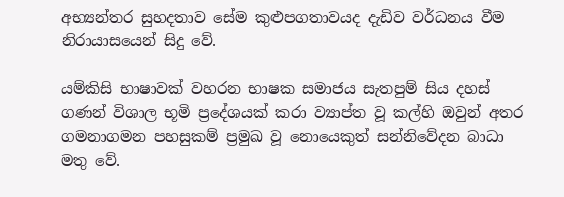අභ්‍යන්තර සුහදතාව සේම කුළුපගතාවයද දැඩිව වර්ධනය වීම නිරායාසයෙන් සිදු වේ.

යම්කිසි භාෂාවක් වහරන භාෂක සමාජය සැතපුම් සිය දහස් ගණන් විශාල භූමි ප්‍රදේශයක් කරා ව්‍යාප්ත වූ කල්හි ඔවුන් අතර ගමනාගමන පහසුකම් ප්‍රමුඛ වූ නොයෙකුත් සන්නිවේදන බාධා මතු වේ.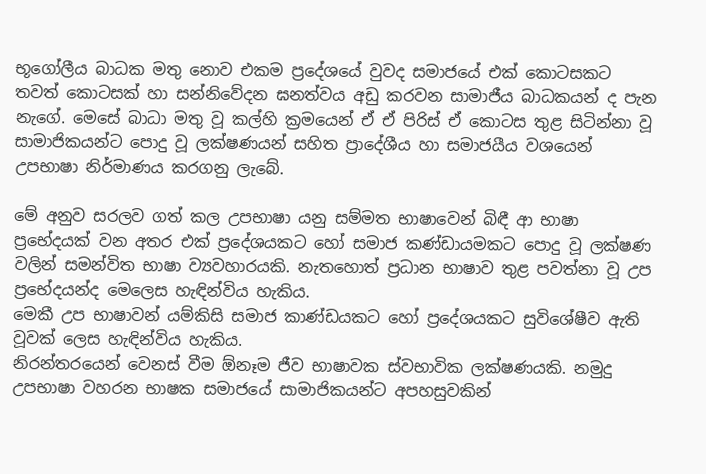භූගෝලීය බාධක මතු නොව එකම ප්‍රදේශයේ වුවද සමාජයේ එක් කොටසකට තවත් කොටසක් හා සන්නිවේදන ඝනත්වය අඩු කරවන සාමාජීය බාධකයන් ද පැන නැගේ. මෙසේ බාධා මතු වූ කල්හි ක්‍රමයෙන් ඒ ඒ පිරිස් ඒ කොටස තුළ සිටින්නා වූ සාමාජිකයන්ට පොදු වූ ලක්ෂණයන් සහිත ප්‍රාදේශීය හා සමාජයීය වශයෙන් උපභාෂා නිර්මාණය කරගනු ලැබේ.

මේ අනුව සරලව ගත් කල උපභාෂා යනු සම්මත භාෂාවෙන් බිඳී ආ භාෂා ප්‍රභේදයක් වන අතර එක් ප්‍රදේශයකට හෝ සමාජ කණ්ඩායමකට පොදු වූ ලක්ෂණ වලින් සමන්විත භාෂා ව්‍යවහාරයකි. නැතහොත් ප්‍රධාන භාෂාව තුළ පවත්නා වූ උප ප්‍රභේදයන්ද මෙලෙස හැඳින්විය හැකිය.
මෙකී උප භාෂාවන් යම්කිසි සමාජ කාණ්ඩයකට හෝ ප්‍රදේශයකට සුවිශේෂීව ඇති වූවක් ලෙස හැඳින්විය හැකිය.
නිරන්තරයෙන් වෙනස් වීම ඕනෑම ජීව භාෂාවක ස්වභාවික ලක්ෂණයකි. නමුදු උපභාෂා වහරන භාෂක සමාජයේ සාමාජිකයන්ට අපහසුවකින්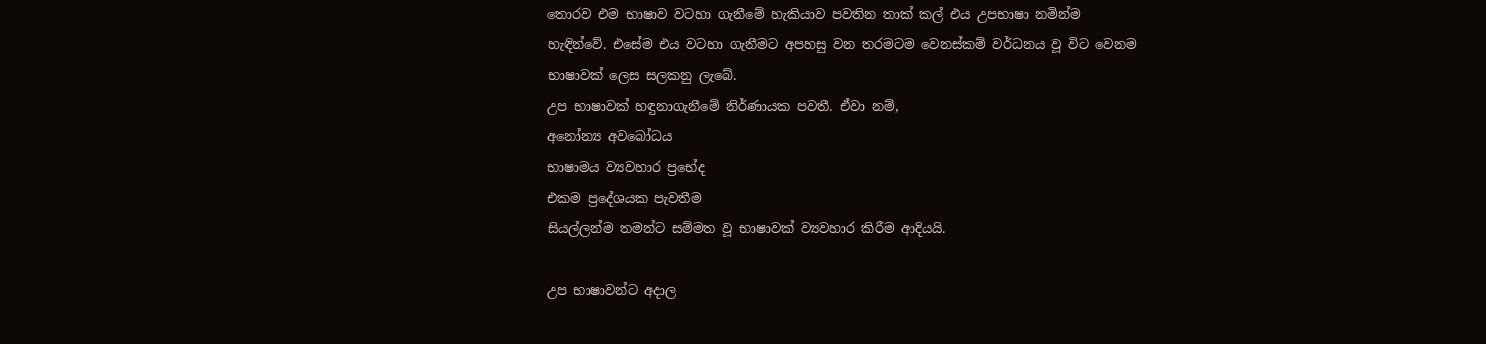තොරව එම භාෂාව වටහා ගැනීමේ හැකියාව පවතින තාක් කල් එය උපභාෂා නමින්ම හැඳින්වේ. එසේම එය වටහා ගැනීමට අපහසු වන තරමටම වෙනස්කම් වර්ධනය වූ විට වෙනම භාෂාවක් ලෙස සලකනු ලැබේ.
උප භාෂාවක් හඳුනාගැනීමේ නිර්ණායක පවතී. ඒවා නම්,
අනෝන්‍ය අවබෝධය
භාෂාමය ව්‍යවහාර ප්‍රභේද
එකම ප්‍රදේශයක පැවතීම
සියල්ලන්ම තමන්ට සම්මත වූ භාෂාවක් ව්‍යවහාර කිරීම ආදියයි.

උප භාෂාවන්ට අදාල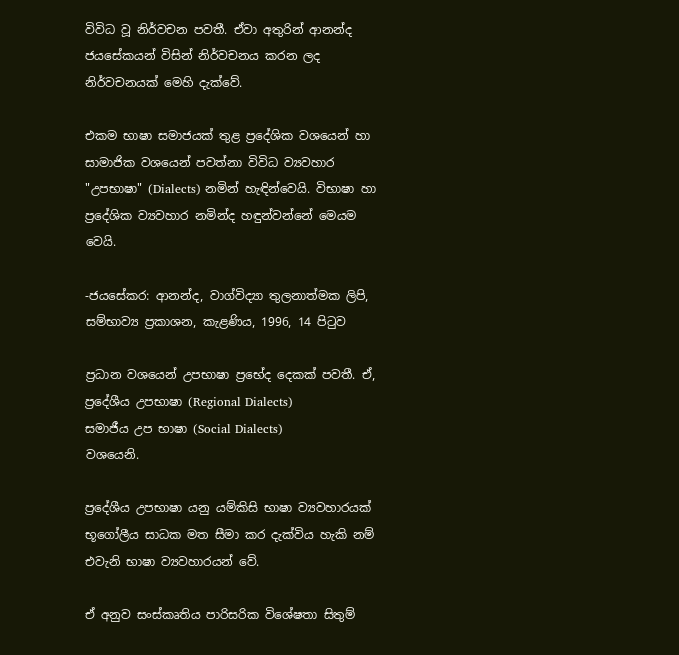විවිධ වූ නිර්වචන පවතී. ඒවා අතුරින් ආනන්ද ජයසේකයන් විසින් නිර්වචනය කරන ලද නිර්වචනයක් මෙහි දැක්වේ.

එකම භාෂා සමාජයක් තුළ ප්‍රදේශික වශයෙන් හා සාමාජික වශයෙන් පවත්නා විවිධ ව්‍යවහාර "උපභාෂා" (Dialects) නමින් හැඳින්වෙයි. විභාෂා හා ප්‍රදේශික ව්‍යවහාර නමින්ද හඳුන්වන්නේ මෙයම වෙයි.

-ජයසේකර: ආනන්ද, වාග්විද්‍යා තුලනාත්මක ලිපි, සම්භාව්‍ය ප්‍රකාශන, කැළණිය, 1996, 14 පිටුව

ප්‍රධාන වශයෙන් උපභාෂා ප්‍රභේද දෙකක් පවතී. ඒ,
ප්‍රදේශීය උපභාෂා (Regional Dialects)
සමාජීය උප භාෂා (Social Dialects)
වශයෙනි.

ප්‍රදේශීය උපභාෂා යනු යම්කිසි භාෂා ව්‍යවහාරයක් භූගෝලීය සාධක මත සීමා කර දැක්විය හැකි නම් එවැනි භාෂා ව්‍යවහාරයන් වේ.

ඒ අනුව සංස්කෘතිය පාරිසරික විශේෂතා සිතුම්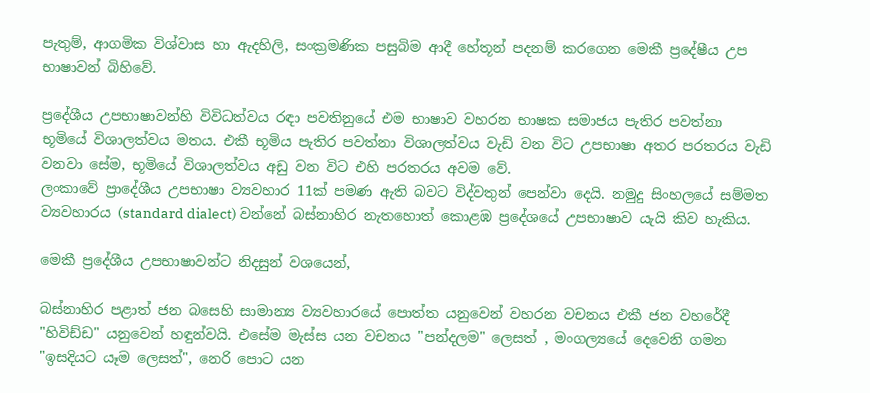පැතුම්, ආගමික විශ්වාස හා ඇදහිලි, සංක්‍රමණික පසුබිම ආදී හේතූන් පදනම් කරගෙන මෙකී ප්‍රදේෂීය උප භාෂාවන් බිහිවේ.

ප්‍රදේශීය උපභාෂාවන්හි විවිධත්වය රඳා පවතිනුයේ එම භාෂාව වහරන භාෂක සමාජය පැතිර පවත්නා භූමියේ විශාලත්වය මතය. එකී භූමිය පැතිර පවත්නා විශාලත්වය වැඩි වන විට උපභාෂා අතර පරතරය වැඩි වනවා සේම, භූමියේ විශාලත්වය අඩු වන විට එහි පරතරය අවම වේ.
ලංකාවේ ප්‍රාදේශීය උපභාෂා ව්‍යවහාර 11ක් පමණ ඇති බවට විද්වතුන් පෙන්වා දෙයි. නමුදු සිංහලයේ සම්මත ව්‍යවහාරය (standard dialect) වන්නේ බස්නාහිර නැතහොත් කොළඹ ප්‍රදේශයේ උපභාෂාව යැයි කිව හැකිය.

මෙකී ප්‍රදේශීය උපභාෂාවන්ට නිදසුන් වශයෙන්,

බස්නාහිර පළාත් ජන බසෙහි සාමාන්‍ය ව්‍යවහාරයේ පොත්ත යනුවෙන් වහරන වචනය එකී ජන වහරේදී "හිවිඩ්ඩ" යනුවෙන් හඳුන්වයි. එසේම මැස්ස යන වචනය "පන්දලම" ලෙසත් , මංගල්‍යයේ දෙවෙනි ගමන "ඉසදියට යෑම ලෙසත්", නෙරි පොට යන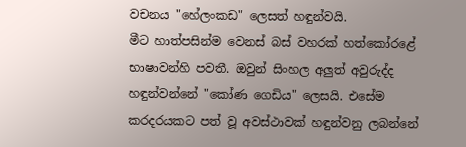වචනය "හේලංකඩ" ලෙසත් හඳුන්වයි.
මීට හාත්පසින්ම වෙනස් බස් වහරක් හත්කෝරළේ භාෂාවන්හි පවතී. ඔවුන් සිංහල අලුත් අවුරුද්ද හඳුන්වන්නේ "කෝණ ගෙඩිය" ලෙසයි. එසේම කරදරයකට පත් වූ අවස්ථාවක් හඳුන්වනු ලබන්නේ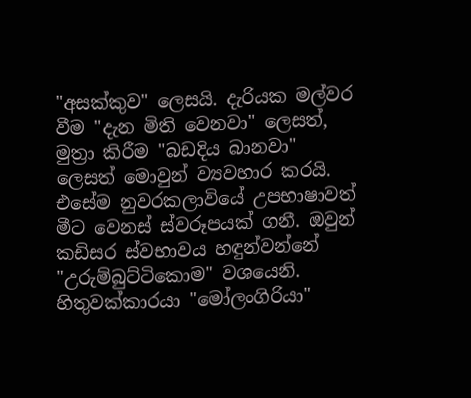"අසක්කුව" ලෙසයි. දැරියක මල්වර වීම "දැන මිති වෙනවා" ලෙසත්, මුත්‍රා කිරීම "බඩදිය බානවා" ලෙසත් මොවුන් ව්‍යවහාර කරයි.
එසේම නුවරකලාවියේ උපභාෂාවත් මීට වෙනස් ස්වරූපයක් ගනී. ඔවුන් කඩිසර ස්වභාවය හඳුන්වන්නේ "උරුම්බුට්ටිකොම" වශයෙනි. හිතුවක්කාරයා "මෝලංගිරියා"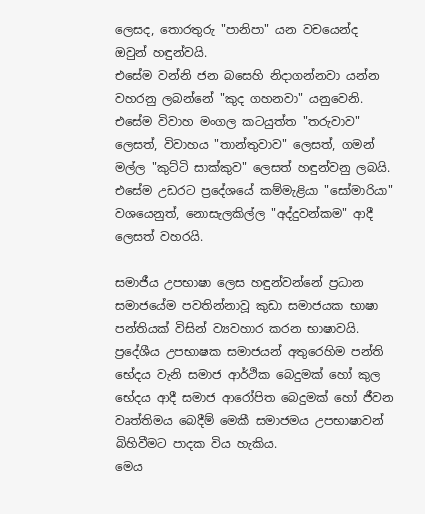ලෙසද, තොරතුරු "පානිපා" යන වචයෙන්ද ඔවුන් හඳුන්වයි.
එසේම වන්නි ජන බසෙහි නිදාගන්නවා යන්න වහරනු ලබන්නේ "කුද ගහනවා" යනුවෙනි. එසේම විවාහ මංගල කටයුත්ත "තරුවාව" ලෙසත්, විවාහය "තාන්තුවාව" ලෙසත්, ගමන් මල්ල "කුට්ටි සාක්කුව" ලෙසත් හඳුන්වනු ලබයි.
එසේම උඩරට ප්‍රදේශයේ කම්මැළියා "සෝමාරියා" වශයෙනුත්, නොසැලකිල්ල "අද්දුවන්කම" ආදී ලෙසත් වහරයි.

සමාජීය උපභාෂා ලෙස හඳුන්වන්නේ ප්‍රධාන සමාජයේම පවතින්නාවූ කුඩා සමාජයක භාෂා පන්තියක් විසින් ව්‍යවහාර කරන භාෂාවයි. ප්‍රදේශීය උපභාෂක සමාජයන් අතුරෙහිම පන්ති භේදය වැනි සමාජ ආර්ථික බෙදුමක් හෝ කුල භේදය ආදී සමාජ ආරෝපිත බෙදුමක් හෝ ජීවන වෘත්තිමය බෙදීම් මෙකී සමාජමය උපභාෂාවන් බිහිවීමට පාදක විය හැකිය.
මෙය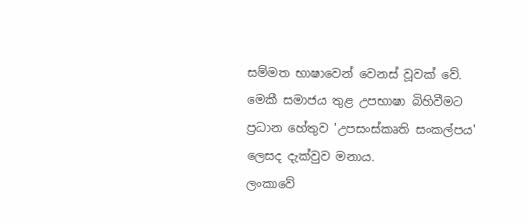සම්මත භාෂාවෙන් වෙනස් වූවක් වේ. මෙකී සමාජය තුළ උපභාෂා බිහිවීමට ප්‍රධාන හේතුව 'උපසංස්කෘති සංකල්පය' ලෙසද දැක්වුව මනාය.
ලංකාවේ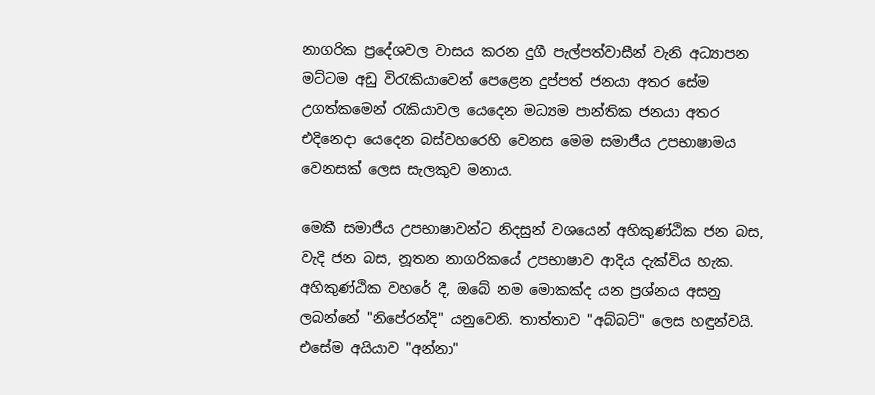නාගරික ප්‍රදේශවල වාසය කරන දුගී පැල්පත්වාසීන් වැනි අධ්‍යාපන මට්ටම අඩු විරැකියාවෙන් පෙළෙන දුප්පත් ජනයා අතර සේම උගත්කමෙන් රැකියාවල යෙදෙන මධ්‍යම පාන්තික ජනයා අතර එදිනෙදා යෙදෙන බස්වහරෙහි වෙනස මෙම සමාජීය උපභාෂාමය වෙනසක් ලෙස සැලකුව මනාය.

මෙකී සමාජීය උපභාෂාවන්ට නිදසුන් වශයෙන් අහිකුණ්ඨික ජන බස, වැදි ජන බස, නූතන නාගරිකයේ උපභාෂාව ආදිය දැක්විය හැක.
අහිකුණ්ඨික වහරේ දී, ඔබේ නම මොකක්ද යන ප්‍රශ්නය අසනු ලබන්නේ "නිපේරන්දි" යනුවෙනි. තාත්තාව "අබ්බට්" ලෙස හඳුන්වයි. එසේම අයියාව "අන්නා"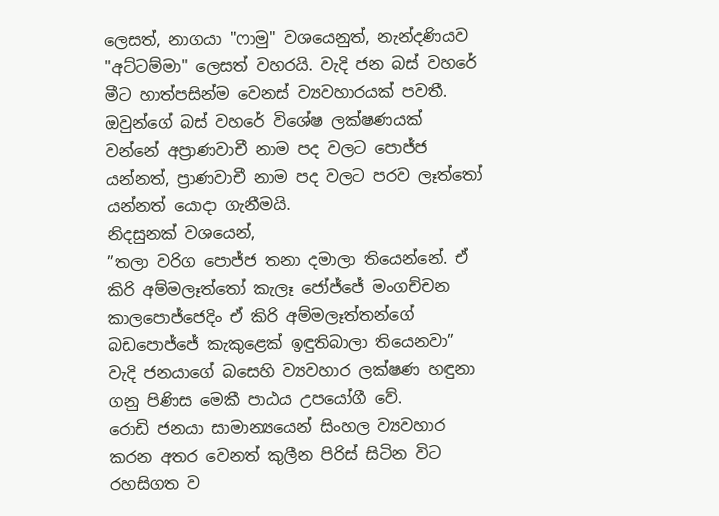ලෙසත්, නාගයා "ෆාමු" වශයෙනුත්, නැන්දණියව "අට්ටම්මා" ලෙසත් වහරයි. වැදි ජන බස් වහරේ මීට හාත්පසින්ම වෙනස් ව්‍යවහාරයක් පවතී. ඔවුන්ගේ බස් වහරේ විශේෂ ලක්ෂණයක් වන්නේ අප්‍රාණවාචී නාම පද වලට පොජ්ජ යන්නත්, ප්‍රාණවාචී නාම පද වලට පරව ලෑත්තෝ යන්නත් යොදා ගැනීමයි.
නිදසුනක් වශයෙන්,
”තලා වරිග පොජ්ජ තනා දමාලා තියෙන්නේ. ඒ කිරි අම්මලෑත්තෝ කැලෑ ජෝජ්ජේ මංගච්චන කාලපොජ්ජෙදිං ඒ කිරි අම්මලෑත්තන්ගේ බඩපොජ්ජේ කැකුළෙක් ඉඳුතිබාලා තියෙනවා”
වැදි ජනයාගේ බසෙහි ව්‍යවහාර ලක්ෂණ හඳුනා ගනු පිණිස මෙකී පාඨය උපයෝගී වේ.
රොඩි ජනයා සාමාන්‍යයෙන් සිංහල ව්‍යවහාර කරන අතර වෙනත් කුලීන පිරිස් සිටින විට රහසිගත ව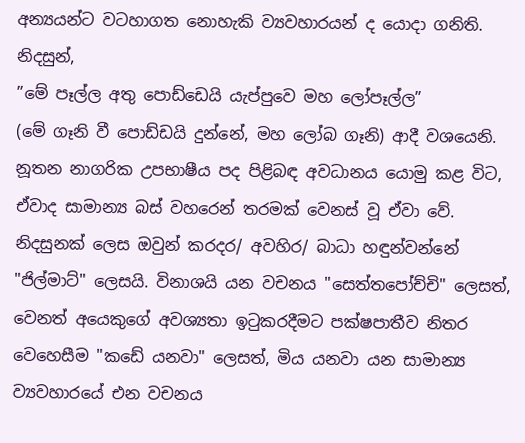අන්‍යයන්ට වටහාගත නොහැකි ව්‍යවහාරයන් ද යොදා ගනිති.
නිදසුන්,
”මේ පෑල්ල අතු පොඩ්ඩෙයි යැප්පුවෙ මහ ලෝපෑල්ල”
(මේ ගෑනි වී පොඩ්ඩයි දුන්නේ, මහ ලෝබ ගෑනි) ආදී වශයෙනි.
නූතන නාගරික උපභාෂීය පද පිළිබඳ අවධානය යොමු කළ විට, ඒවාද සාමාන්‍ය බස් වහරෙන් තරමක් වෙනස් වූ ඒවා වේ. නිදසුනක් ලෙස ඔවුන් කරදර/ අවහිර/ බාධා හඳුන්වන්නේ "ජිල්මාට්" ලෙසයි. විනාශයි යන වචනය "සෙත්තපෝච්චි" ලෙසත්, වෙනත් අයෙකුගේ අවශ්‍යතා ඉටුකරදීමට පක්ෂපාතීව නිතර වෙහෙසීම "කඩේ යනවා" ලෙසත්, මිය යනවා යන සාමාන්‍ය ව්‍යවහාරයේ එන වචනය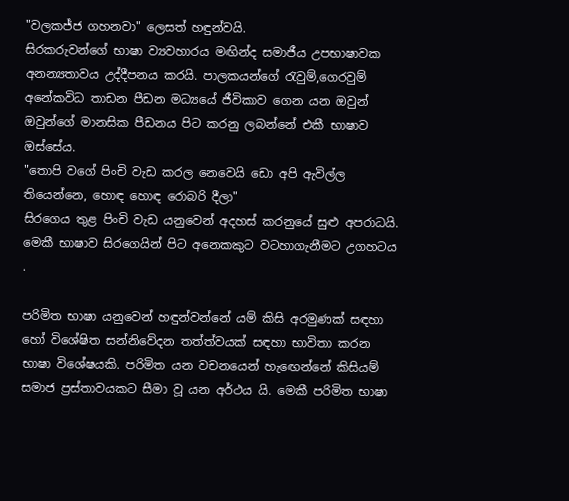"වලකජ්ජ ගහනවා" ලෙසත් හඳුන්වයි.
සිරකරුවන්ගේ භාෂා ව්‍යවහාරය මඟින්ද සමාජීය උපභාෂාවක අනන්‍යතාවය උද්දීපනය කරයි. පාලකයන්ගේ රැවුම්,ගෙරවුම් අනේකවිධ තාඩන පීඩන මධ්‍යයේ ජීවිකාව ගෙන යන ඔවුන් ඔවුන්ගේ මානසික පීඩනය පිට කරනු ලබන්නේ එකී භාෂාව ඔස්සේය.
"තොපි වගේ පිංචි වැඩ කරල නෙවෙයි ඩො අපි ඇවිල්ල තියෙන්නෙ, හොඳ හොඳ රොබරි දීලා"
සිරගෙය තුළ පිංචි වැඩ යනුවෙන් අදහස් කරනුයේ සුළු අපරාධයි. මෙකී භාෂාව සිරගෙයින් පිට අනෙකකුට වටහාගැනීමට උගහටය .

පරිමිත භාෂා යනුවෙන් හඳුන්වන්නේ යම් කිසි අරමුණක් සඳහා හෝ විශේෂිත සන්නිවේදන තත්ත්වයක් සඳහා භාවිතා කරන භාෂා විශේෂයකි. පරිමිත යන වචනයෙන් හැඟෙන්නේ කිසියම් සමාජ ප්‍රස්තාවයකට සීමා වූ යන අර්ථය යි. මෙකී පරිමිත භාෂා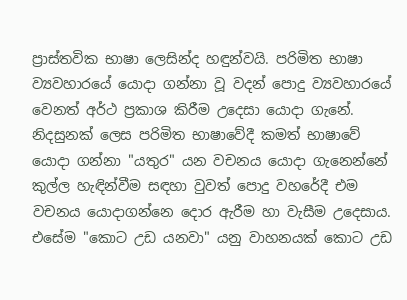ප්‍රාස්තවික භාෂා ලෙසින්ද හඳුන්වයි. පරිමිත භාෂා ව්‍යවහාරයේ යොදා ගන්නා වූ වදන් පොදු ව්‍යවහාරයේ වෙනත් අර්ථ ප්‍රකාශ කිරීම උදෙසා යොදා ගැනේ. නිදසුනක් ලෙස පරිමිත භාෂාවේදී කමත් භාෂාවේ යොදා ගන්නා "යතුර" යන වචනය යොදා ගැනෙන්නේ කුල්ල හැඳින්වීම සඳහා වුවත් පොදු වහරේදී එම වචනය යොදාගන්නෙ දොර ඇරීම හා වැසීම උදෙසාය. එසේම "කොට උඩ යනවා" යනු වාහනයක් කොට උඩ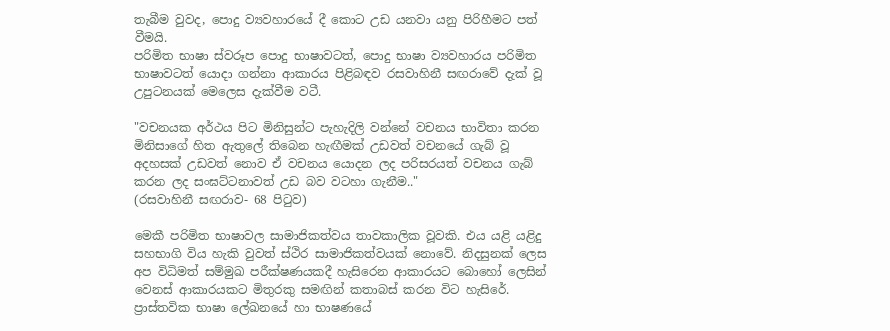තැබීම වුවද, පොදු ව්‍යවහාරයේ දී කොට උඩ යනවා යනු පිරිහීමට පත් වීමයි.
පරිමිත භාෂා ස්වරූප පොදු භාෂාවටත්, පොදු භාෂා ව්‍යවහාරය පරිමිත භාෂාවටත් යොදා ගන්නා ආකාරය පිළිබඳව රසවාහිනී සඟරාවේ දැක් වූ උපුටනයක් මෙලෙස දැක්වීම වටී.

"වචනයක අර්ථය පිට මිනිසුන්ට පැහැදිලි වන්නේ වචනය භාවිතා කරන මිනිසාගේ හිත ඇතුලේ තිබෙන හැඟීමක් උඩවත් වචනයේ ගැබ් වූ අදහසක් උඩවත් නොව ඒ වචනය යොදන ලද පරිසරයත් වචනය ගැබ් කරන ලද සංඝට්ටනාවත් උඩ බව වටහා ගැනීම.."
(රසවාහිනී සඟරාව- 68 පිටුව)

මෙකී පරිමිත භාෂාවල සාමාජිකත්වය තාවකාලික වූවකි. එය යළි යළිදු සහභාගි විය හැකි වුවත් ස්ථිර සාමාජිකත්වයක් නොවේ. නිදසුනක් ලෙස අප විධිමත් සම්මුඛ පරීක්ෂණයකදී හැසිරෙන ආකාරයට බොහෝ ලෙසින් වෙනස් ආකාරයකට මිතුරකු සමඟින් කතාබස් කරන විට හැසිරේ.
ප්‍රාස්තවික භාෂා ලේඛනයේ හා භාෂණයේ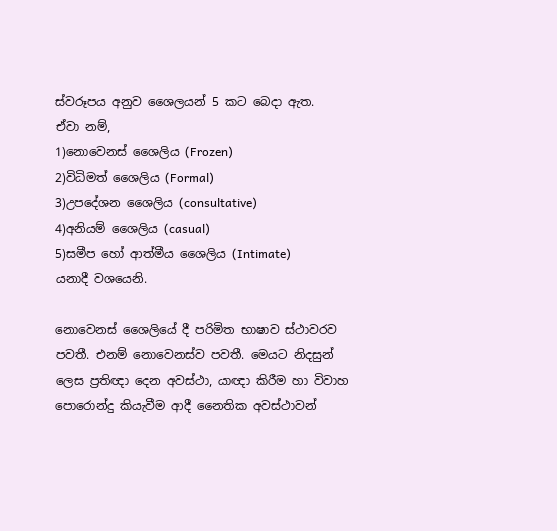ස්වරූපය අනුව ශෛලයන් 5 කට බෙදා ඇත.
ඒවා නම්,
1)නොවෙනස් ශෛලිය (Frozen)
2)විධිමත් ශෛලිය (Formal)
3)උපදේශන ශෛලිය (consultative)
4)අනියම් ශෛලිය (casual)
5)සමීප හෝ ආත්මීය ශෛලිය (Intimate)
යනාදී වශයෙනි.

නොවෙනස් ශෛලියේ දී පරිමිත භාෂාව ස්ථාවරව පවතී. එනම් නොවෙනස්ව පවතී. මෙයට නිදසුන් ලෙස ප්‍රතිඥා දෙන අවස්ථා, යාඥා කිරීම හා විවාහ පොරොන්දු කියැවීම ආදී නෛතික අවස්ථාවන්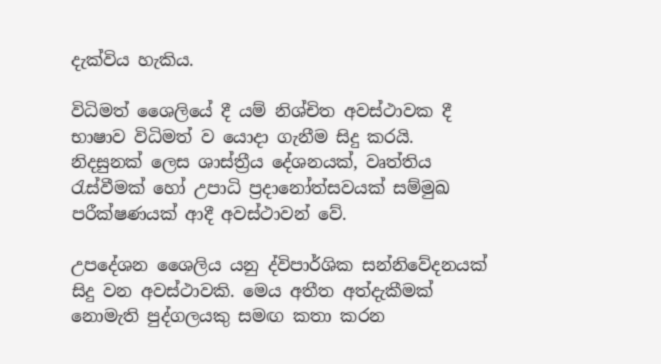දැක්විය හැකිය.

විධිමත් ශෛලියේ දී යම් නිශ්චිත අවස්ථාවක දී භාෂාව විධිමත් ව යොදා ගැනීම සිදු කරයි. නිදසුනක් ලෙස ශාස්ත්‍රීය දේශනයක්, වෘත්තිය රැස්වීමක් හෝ උපාධි ප්‍රදානෝත්සවයක් සම්මුඛ පරීක්ෂණයක් ආදී අවස්ථාවන් වේ.

උපදේශන ශෛලිය යනු ද්විපාර්ශික සන්නිවේදනයක් සිදු වන අවස්ථාවකි. මෙය අතීත අත්දැකීමක් නොමැති පුද්ගලයකු සමඟ කතා කරන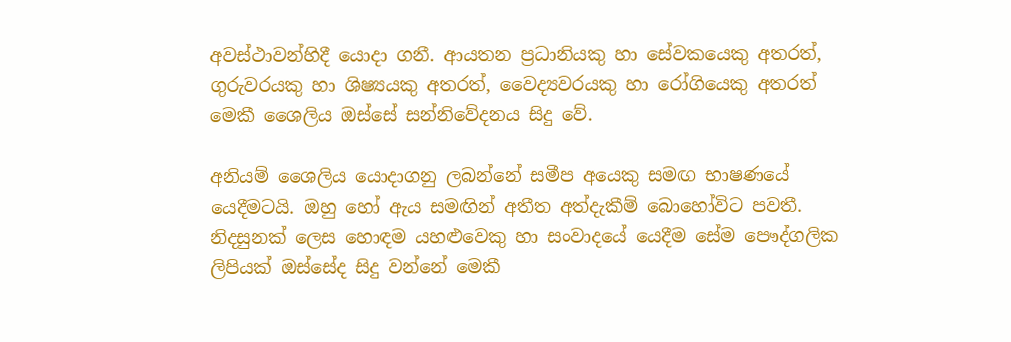අවස්ථාවන්හිදී යොදා ගනී. ආයතන ප්‍රධානියකු හා සේවකයෙකු අතරත්, ගුරුවරයකු හා ශිෂ්‍යයකු අතරත්, වෛද්‍යවරයකු හා රෝගියෙකු අතරත් මෙකී ශෛලිය ඔස්සේ සන්නිවේදනය සිදු වේ.

අනියම් ශෛලිය යොදාගනු ලබන්නේ සමීප අයෙකු සමඟ භාෂණයේ යෙදීමටයි. ඔහු හෝ ඇය සමඟින් අතීත අත්දැකීම් බොහෝවිට පවතී. නිදසුනක් ලෙස හොඳම යහළුවෙකු හා සංවාදයේ යෙදීම සේම පෞද්ගලික ලිපියක් ඔස්සේද සිදු වන්නේ මෙකී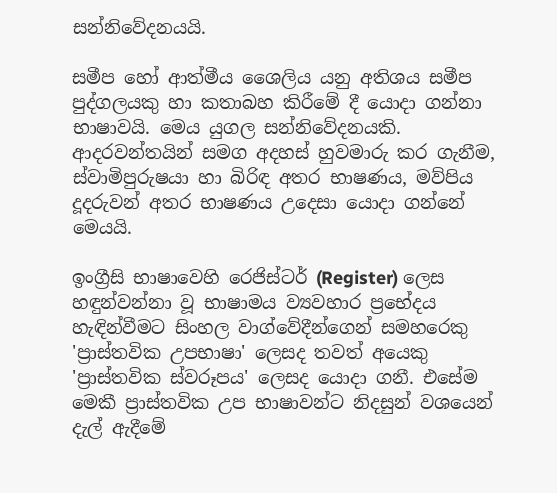සන්නිවේදනයයි.

සමීප හෝ ආත්මීය ශෛලිය යනු අතිශය සමීප පුද්ගලයකු හා කතාබහ කිරීමේ දී යොදා ගන්නා භාෂාවයි. මෙය යුගල සන්නිවේදනයකි. ආදරවන්තයින් සමග අදහස් හුවමාරු කර ගැනීම, ස්වාමිපුරුෂයා හා බිරිඳ අතර භාෂණය, මව්පිය දූදරුවන් අතර භාෂණය උදෙසා යොදා ගන්නේ මෙයයි.

ඉංග්‍රීසි භාෂාවෙහි රෙජිස්ටර් (Register) ලෙස හඳුන්වන්නා වූ භාෂාමය ව්‍යවහාර ප්‍රභේදය හැඳින්වීමට සිංහල වාග්වේදීන්ගෙන් සමහරෙකු 'ප්‍රාස්තවික උපභාෂා' ලෙසද තවත් අයෙකු 'ප්‍රාස්තවික ස්වරූපය' ලෙසද යොදා ගනී. එසේම මෙකී ප්‍රාස්තවික උප භාෂාවන්ට නිදසුන් වශයෙන් දැල් ඇදීමේ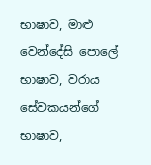භාෂාව, මාළු වෙන්දේසි පොලේ භාෂාව, වරාය සේවකයන්ගේ භාෂාව,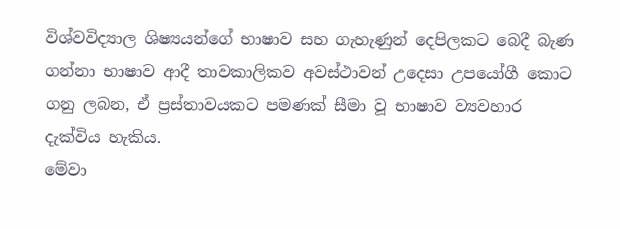විශ්වවිද්‍යාල ශිෂ්‍යයන්ගේ භාෂාව සහ ගැහැණුන් දෙපිලකට බෙදී බැණ ගන්නා භාෂාව ආදී තාවකාලිකව අවස්ථාවන් උදෙසා උපයෝගී කොට ගනු ලබන, ඒ ප්‍රස්තාවයකට පමණක් සීමා වූ භාෂාව ව්‍යවහාර දැක්විය හැකිය.
මේවා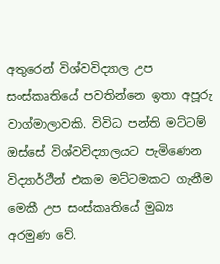අතුරෙන් විශ්වවිද්‍යාල උප සංස්කෘතියේ පවතින්නෙ ඉතා අපූරු වාග්මාලාවකි. විවිධ පන්ති මට්ටම් ඔස්සේ විශ්වවිද්‍යාලයට පැමිණෙන විද්‍යාර්ථීන් එකම මට්ටමකට ගැනීම මෙකී උප සංස්කෘතියේ මුඛ්‍ය අරමුණ වේ.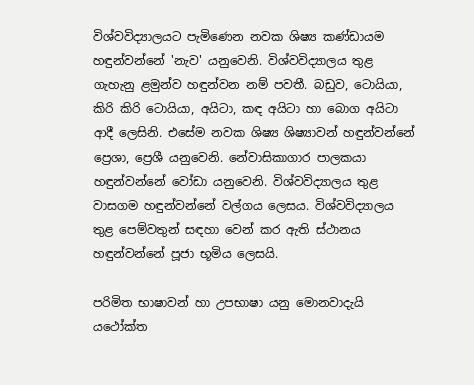විශ්වවිද්‍යාලයට පැමිණෙන නවක ශිෂ්‍ය කණ්ඩායම හඳුන්වන්නේ 'නැව' යනුවෙනි. විශ්වවිද්‍යාලය තුළ ගැහැනු ළමුන්ව හඳුන්වන නම් පවතී. බඩුව, ටොයියා, කිරි කිරි ටොයියා, අයිටා, කඳ අයිටා හා බොග අයිටා ආදී ලෙසිනි. එසේම නවක ශිෂ්‍ය ශිෂ්‍යාවන් හඳුන්වන්නේ ප්‍රෙශා, ප්‍රෙශී යනුවෙනි. නේවාසිකාගාර පාලකයා හඳුන්වන්නේ වෝඩා යනුවෙනි. විශ්වවිද්‍යාලය තුළ වාසගම හඳුන්වන්නේ වල්ගය ලෙසය. විශ්වවිද්‍යාලය තුළ පෙම්වතුන් සඳහා වෙන් කර ඇති ස්ථානය හඳුන්වන්නේ පූජා භූමිය ලෙසයි.

පරිමිත භාෂාවන් හා උපභාෂා යනු මොනවාදැයි යථෝක්ත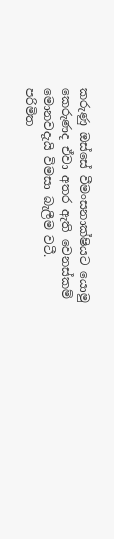කරුණු ඔස්සේ වීමංසනාක්ෂියට යොමු කෙරුණද ඒවා අතර ඇති වෙනස්කම් මොනවදැයි විමසා බැලීම වටී.
පරිමිත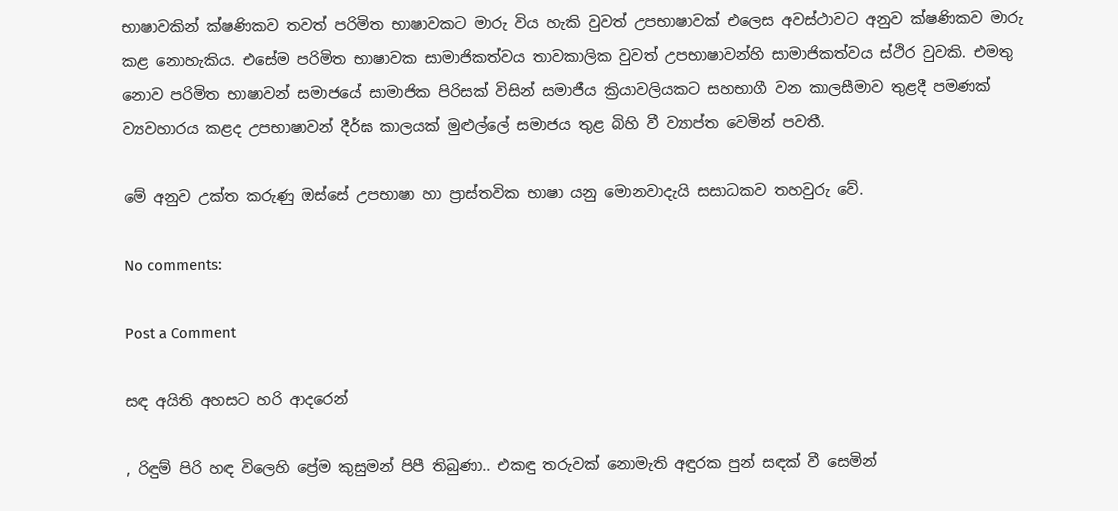භාෂාවකින් ක්ෂණිකව තවත් පරිමිත භාෂාවකට මාරු විය හැකි වුවත් උපභාෂාවක් එලෙස අවස්ථාවට අනුව ක්ෂණිකව මාරු කළ නොහැකිය. එසේම පරිමිත භාෂාවක සාමාජිකත්වය තාවකාලික වුවත් උපභාෂාවන්හි සාමාජිකත්වය ස්ථිර වුවකි. එමතු නොව පරිමිත භාෂාවන් සමාජයේ සාමාජික පිරිසක් විසින් සමාජීය ක්‍රියාවලියකට සහභාගී වන කාලසීමාව තුළදී පමණක් ව්‍යවහාරය කළද උපභාෂාවන් දීර්ඝ කාලයක් මුළුල්ලේ සමාජය තුළ බිහි වී ව්‍යාප්ත වෙමින් පවතී.

මේ අනුව උක්ත කරුණු ඔස්සේ උපභාෂා හා ප්‍රාස්තවික භාෂා යනු මොනවාදැයි සසාධකව තහවුරු වේ.

No comments:

Post a Comment

සඳ අයිති අහසට හරි ආදරෙන්

, රිඳුම් පිරි හඳ විලෙහි ප්‍රේම කුසුමන් පිපී තිබුණා.. එකඳු තරුවක් නොමැති අඳුරක පුන් සඳක් වී සෙමින්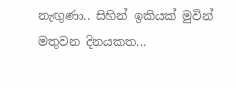නැඟුණා.. සිහින් ඉකියක් මුවින් මතුවන දිනයකත...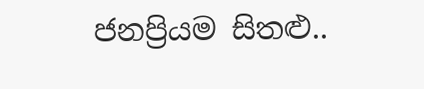ජනප්‍රියම සිතළු..